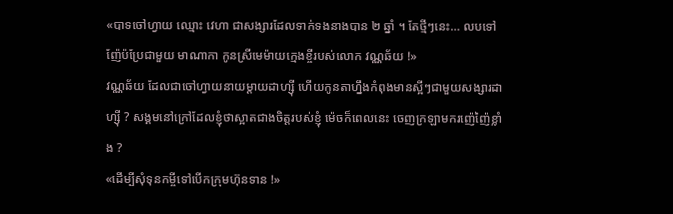«បាទចៅហ្វាយ ឈ្មោះ វេហា ជាសង្សារដែលទាក់ទងនាងបាន ២ ឆ្នាំ ។ តែថ្មីៗនេះ… លបទៅញ៉ែប៉ប្រែជាមួយ មាណាកា កូនស្រីមេម៉ាយក្មេងខ្ចីរបស់លោក វណ្ណឆ័យ !»
វណ្ណឆ័យ ដែលជាចៅហ្វាយនាយម្តាយដាហ្ស៊ី ហើយកូនតាហ្នឹងកំពុងមានស្អីៗជាមួយសង្សារដាហ្ស៊ី ? សង្គមនៅក្រៅដែលខ្ញុំថាស្អាតជាងចិត្តរបស់ខ្ញុំ ម៉េចក៏ពេលនេះ ចេញក្រឡាមករញ៉េញ៉ៃខ្លាំង ?
«ដើម្បីសុំទុនកម្ចីទៅបើកក្រុមហ៊ុនទាន !»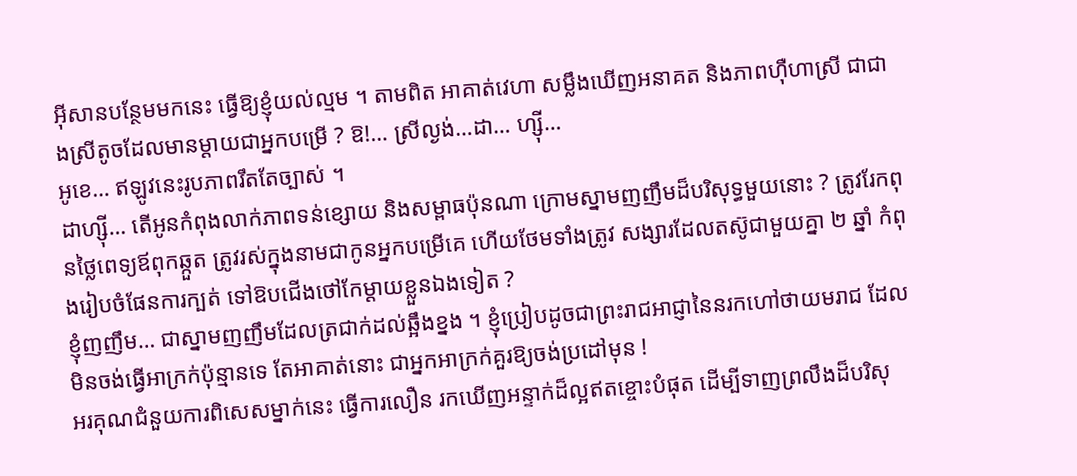អ៊ីសានបន្ថែមមកនេះ ធ្វើឱ្យខ្ញុំយល់ល្មម ។ តាមពិត អាគាត់វេហា សម្លឹងឃើញអនាគត និងភាពហ៊ឺហាស្រី ជាជាងស្រីតូចដែលមានម្តាយជាអ្នកបម្រើ ? ឱ!… ស្រីល្ងង់…ដា… ហ្ស៊ី…
អូខេ… ឥឡូវនេះរូបភាពរឹតតែច្បាស់ ។
ដាហ្ស៊ី… តើអូនកំពុងលាក់ភាពទន់ខ្សោយ និងសម្ពាធប៉ុនណា ក្រោមស្នាមញញឹមដ៏បរិសុទ្ធមួយនោះ ? ត្រូវរែកពុនថ្លៃពេទ្យឪពុកឆ្កួត ត្រូវរស់ក្នុងនាមជាកូនអ្នកបម្រើគេ ហើយថែមទាំងត្រូវ សង្សារដែលតស៊ូជាមួយគ្នា ២ ឆ្នាំ កំពុងរៀបចំផែនការក្បត់ ទៅឱបជើងថៅកែម្តាយខ្លួនឯងទៀត ?
ខ្ញុំញញឹម… ជាស្នាមញញឹមដែលត្រជាក់ដល់ឆ្អឹងខ្នង ។ ខ្ញុំប្រៀបដូចជាព្រះរាជអាជ្ញានៃនរកហៅថាយមរាជ ដែលមិនចង់ធ្វើអាក្រក់ប៉ុន្មានទេ តែអាគាត់នោះ ជាអ្នកអាក្រក់គួរឱ្យចង់ប្រដៅមុន !
អរគុណជំនួយការពិសេសម្នាក់នេះ ធ្វើការលឿន រកឃើញអន្ទាក់ដ៏ល្អឥតខ្ចោះបំផុត ដើម្បីទាញព្រលឹងដ៏បរិសុ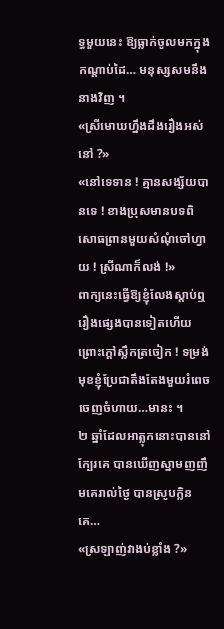ទ្ធមួយនេះ ឱ្យធ្លាក់ចូលមកក្នុង កណ្តាប់ដៃ… មនុស្សសមនឹងនាងវិញ ។
«ស្រីមោឃហ្នឹងដឹងរឿងអស់នៅ ?»
«នៅទេទាន ! គ្មានសង្ស័យបានទេ ! ខាងប្រុសមានបទពិសោធព្រានមួយសំណុំចៅហ្វាយ ! ស្រីណាក៏លង់ !»
ពាក្យនេះធ្វើឱ្យខ្ញុំលែងស្តាប់ឮរឿងផ្សេងបានទៀតហើយ ព្រោះក្តៅស្លឹកត្រចៀក ! ទម្រង់មុខខ្ញុំប្រែជាតឹងតែងមួយរំពេច ចេញចំហាយ…មានះ ។
២ ឆ្នាំដែលអាត្លុកនោះបាននៅក្បែរគេ បានឃើញស្នាមញញឹមគេរាល់ថ្ងៃ បានស្រូបក្លិនគេ…
«ស្រឡាញ់វាងប់ខ្លាំង ?»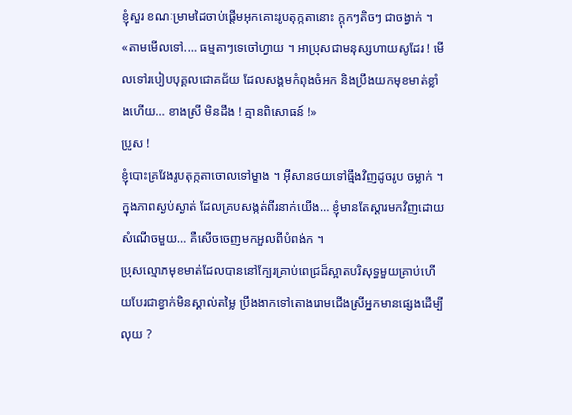ខ្ញុំសួរ ខណៈម្រាមដៃចាប់ផ្តើមអុកគោះរូបតុក្កតានោះ ក្ដុកៗតិចៗ ជាចង្វាក់ ។
«តាមមើលទៅ.… ធម្មតាៗទេចៅហ្វាយ ។ អាប្រុសជាមនុស្សហាយសូដែរ ! មើលទៅរបៀបបុគ្គលជោគជ័យ ដែលសង្គមកំពុងចំអក និងប្រឹងយកមុខមាត់ខ្លាំងហើយ… ខាងស្រី មិនដឹង ! គ្មានពិសោធន៍ !»
ប្រូស !
ខ្ញុំបោះគ្រវែងរូបតុក្កតាចោលទៅម្ខាង ។ អ៊ីសានថយទៅធ្មឹងវិញដូចរូប ចម្លាក់ ។ ក្នុងភាពស្ងប់ស្ងាត់ ដែលគ្របសង្កត់ពីរនាក់យើង… ខ្ញុំមានតែស្ដារមកវិញដោយសំណើចមួយ… គឺសើចចេញមកអួលពីបំពង់ក ។
ប្រុសល្មោភមុខមាត់ដែលបាននៅក្បែរគ្រាប់ពេជ្រដ៏ស្អាតបរិសុទ្ធមួយគ្រាប់ហើយបែរជាខ្វាក់មិនស្គាល់តម្លៃ ប្រឹងងាកទៅតោងរោមជើងស្រីអ្នកមានផ្សេងដើម្បីលុយ ?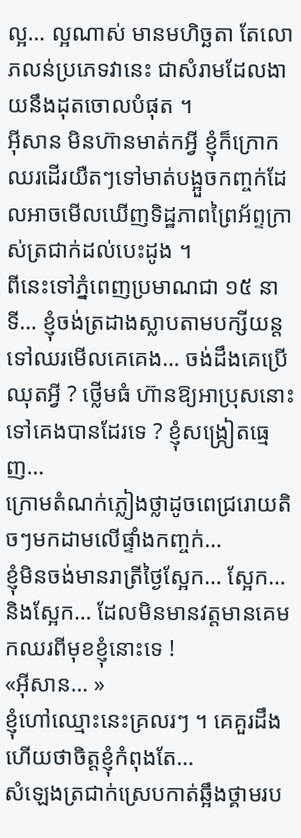ល្អ… ល្អណាស់ មានមហិច្ឆតា តែលោភលន់ប្រភេទវានេះ ជាសំរាមដែលងាយនឹងដុតចោលបំផុត ។
អ៊ីសាន មិនហ៊ានមាត់កអ្វី ខ្ញុំក៏ក្រោកឈរដើរយឺតៗទៅមាត់បង្អួចកញ្ចក់ដែលអាចមើលឃើញទិដ្ឋភាពព្រៃអ័ព្ទក្រាស់ត្រជាក់ដល់បេះដូង ។
ពីនេះទៅភ្នំពេញប្រមាណជា ១៥ នាទី… ខ្ញុំចង់ត្រដាងស្លាបតាមបក្សីយន្តទៅឈរមើលគេគេង… ចង់ដឹងគេប្រើឈុតអ្វី ? ថ្លើមធំ ហ៊ានឱ្យអាប្រុសនោះទៅគេងបានដែរទេ ? ខ្ញុំសង្ក្រៀតធ្មេញ…
ក្រោមតំណក់ភ្លៀងថ្លាដូចពេជ្ររោយតិចៗមកដាមលើផ្ទាំងកញ្ចក់…
ខ្ញុំមិនចង់មានរាត្រីថ្ងៃស្អែក… ស្អែក… និងស្អែក… ដែលមិនមានវត្តមានគេមកឈរពីមុខខ្ញុំនោះទេ !
«អ៊ីសាន… »
ខ្ញុំហៅឈ្មោះនេះគ្រលរៗ ។ គេគួរដឹងហើយថាចិត្តខ្ញុំកំពុងតែ…
សំឡេងត្រជាក់ស្រេបកាត់ឆ្អឹងថ្គាមរប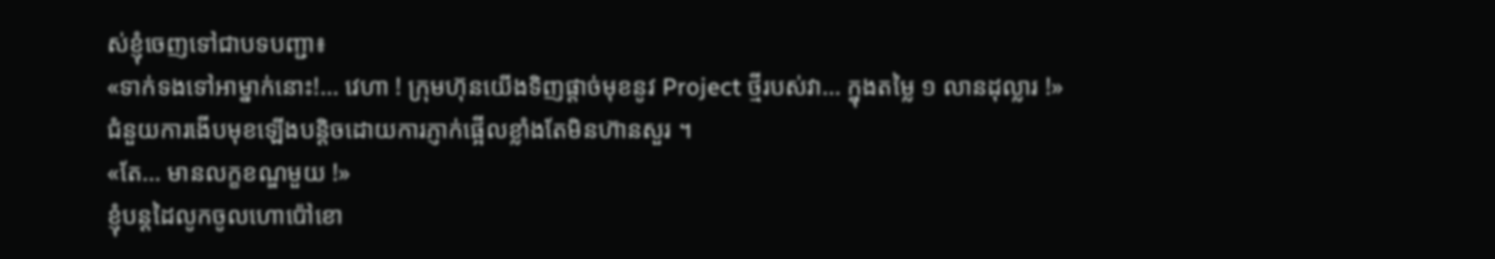ស់ខ្ញុំចេញទៅជាបទបញ្ជា៖
«ទាក់ទងទៅអាម្នាក់នោះ!… វេហា ! ក្រុមហ៊ុនយើងទិញផ្តាច់មុខនូវ Project ថ្មីរបស់វា… ក្នុងតម្លៃ ១ លានដុល្លារ !»
ជំនួយការងើបមុខឡើងបន្តិចដោយការភ្ញាក់ផ្អើលខ្លាំងតែមិនហ៊ានសួរ ។
«តែ… មានលក្ខខណ្ឌមួយ !»
ខ្ញុំបន្តដៃលូកចូលហោប៉ៅខោ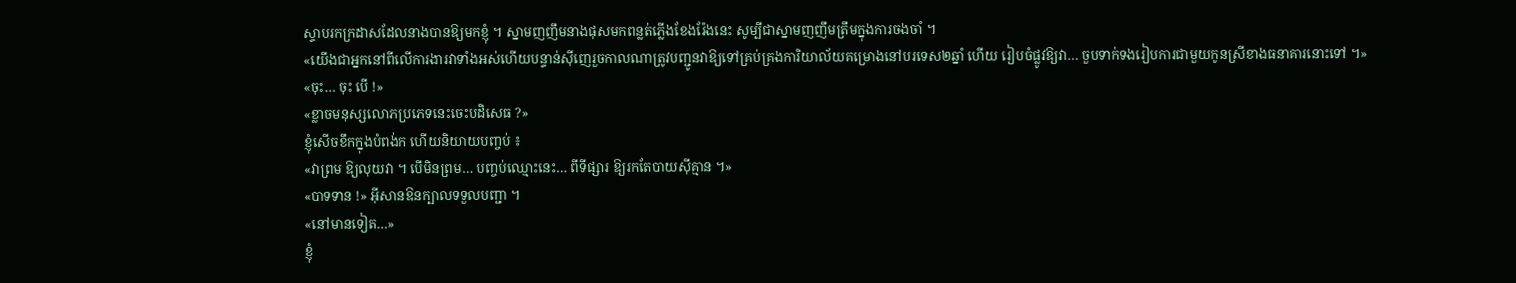ស្ទាបរកក្រដាសដែលនាងបានឱ្យមកខ្ញុំ ។ ស្នាមញញឹមនាងផុសមកពន្លត់ភ្លើងខែងរ៉ែងនេះ សូម្បីជាស្នាមញញឹមត្រឹមក្នុងការចងចាំ ។
«យើងជាអ្នកនៅពីលើការងារវាទាំងអស់ហើយបន្ទាន់ស៊ីញេរួចកាលណាត្រូវបញ្ជូនវាឱ្យទៅគ្រប់គ្រងការិយាល័យគម្រោងនៅបរទេស២ឆ្នាំ ហើយ រៀបចំផ្លូវឱ្យវា… ចួបទាក់ទងរៀបការជាមួយកូនស្រីខាងធនាគារនោះទៅ ។»
«ចុះ… ចុះ បើ !»
«ខ្លាចមនុស្សលោភប្រភេទនេះចេះបដិសេធ ?»
ខ្ញុំសើចខឹកក្នុងបំពង់ក ហើយនិយាយបញ្ចប់ ៖
«វាព្រម ឱ្យលុយវា ។ បើមិនព្រម… បញ្ចប់ឈ្មោះនេះ… ពីទីផ្សារ ឱ្យរកតែបាយស៊ីគ្មាន ។»
«បាទទាន !» អ៊ីសានឱនក្បាលទទួលបញ្ជា ។
«នៅមានទៀត…»
ខ្ញុំ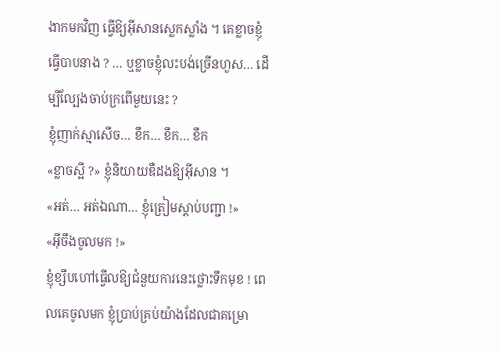ងាកមកវិញ ធ្វើឱ្យអ៊ីសានស្លេកស្លាំង ។ គេខ្លាចខ្ញុំធ្វើបាបនាង ? … ឬខ្លាចខ្ញុំលះបង់ច្រើនហួស… ដើម្បីល្បែងចាប់ក្រពើមួយនេះ ?
ខ្ញុំញាក់ស្មាសើច… ខឹក… ខឹក… ខឹក
«ខ្លាចស្អី ?» ខ្ញុំនិយាយឌឺដងឱ្យអ៊ីសាន ។
«អត់… អត់ឯណា… ខ្ញុំត្រៀមស្តាប់បញ្ជា !»
«អ៊ីចឹងចូលមក !»
ខ្ញុំខ្សឹបហៅធ្វើលឱ្យជំនួយការនេះថ្លោះទឹកមុខ ! ពេលគេចូលមក ខ្ញុំប្រាប់គ្រប់យ៉ាងដែលជាគម្រោ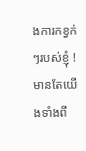ងការកខ្វក់ៗរបស់ខ្ញុំ ! មានតែយើងទាំងពី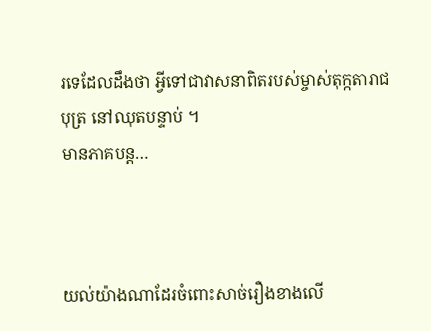រទេដែលដឹងថា អ្វីទៅជាវាសនាពិតរបស់ម្ចាស់តុក្កតារាជបុត្រ នៅឈុតបន្ទាប់ ។
មានភាគបន្ត…



យល់យ៉ាងណាដែរចំពោះសាច់រឿងខាងលើ